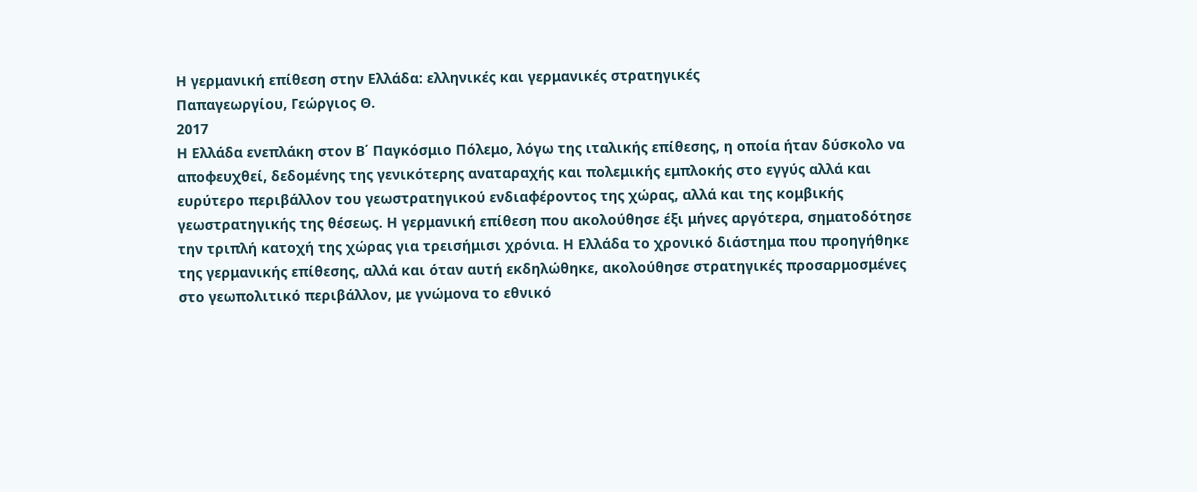Η γερμανική επίθεση στην Ελλάδα: ελληνικές και γερμανικές στρατηγικές
Παπαγεωργίου, Γεώργιος Θ.
2017
Η Ελλάδα ενεπλάκη στον Β΄ Παγκόσμιο Πόλεμο, λόγω της ιταλικής επίθεσης, η οποία ήταν δύσκολο να αποφευχθεί, δεδομένης της γενικότερης αναταραχής και πολεμικής εμπλοκής στο εγγύς αλλά και ευρύτερο περιβάλλον του γεωστρατηγικού ενδιαφέροντος της χώρας, αλλά και της κομβικής γεωστρατηγικής της θέσεως. Η γερμανική επίθεση που ακολούθησε έξι μήνες αργότερα, σηματοδότησε την τριπλή κατοχή της χώρας για τρεισήμισι χρόνια. Η Ελλάδα το χρονικό διάστημα που προηγήθηκε της γερμανικής επίθεσης, αλλά και όταν αυτή εκδηλώθηκε, ακολούθησε στρατηγικές προσαρμοσμένες στο γεωπολιτικό περιβάλλον, με γνώμονα το εθνικό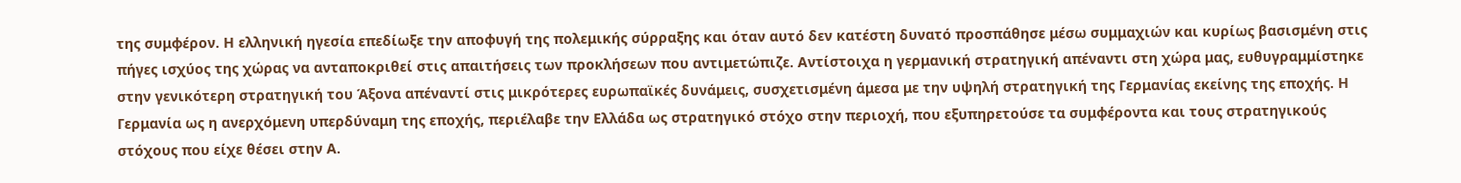της συμφέρον. Η ελληνική ηγεσία επεδίωξε την αποφυγή της πολεμικής σύρραξης και όταν αυτό δεν κατέστη δυνατό προσπάθησε μέσω συμμαχιών και κυρίως βασισμένη στις πήγες ισχύος της χώρας να ανταποκριθεί στις απαιτήσεις των προκλήσεων που αντιμετώπιζε. Αντίστοιχα η γερμανική στρατηγική απέναντι στη χώρα μας, ευθυγραμμίστηκε στην γενικότερη στρατηγική του Άξονα απέναντί στις μικρότερες ευρωπαϊκές δυνάμεις, συσχετισμένη άμεσα με την υψηλή στρατηγική της Γερμανίας εκείνης της εποχής. Η Γερμανία ως η ανερχόμενη υπερδύναμη της εποχής, περιέλαβε την Ελλάδα ως στρατηγικό στόχο στην περιοχή, που εξυπηρετούσε τα συμφέροντα και τους στρατηγικούς στόχους που είχε θέσει στην Α.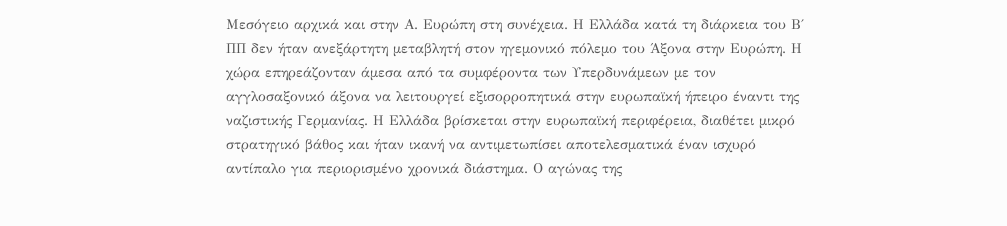Μεσόγειο αρχικά και στην Α. Ευρώπη στη συνέχεια. Η Ελλάδα κατά τη διάρκεια του Β΄ ΠΠ δεν ήταν ανεξάρτητη μεταβλητή στον ηγεμονικό πόλεμο του Άξονα στην Ευρώπη. Η χώρα επηρεάζονταν άμεσα από τα συμφέροντα των Υπερδυνάμεων με τον αγγλοσαξονικό άξονα να λειτουργεί εξισορροπητικά στην ευρωπαϊκή ήπειρο έναντι της ναζιστικής Γερμανίας. Η Ελλάδα βρίσκεται στην ευρωπαϊκή περιφέρεια, διαθέτει μικρό στρατηγικό βάθος και ήταν ικανή να αντιμετωπίσει αποτελεσματικά έναν ισχυρό αντίπαλο για περιορισμένο χρονικά διάστημα. Ο αγώνας της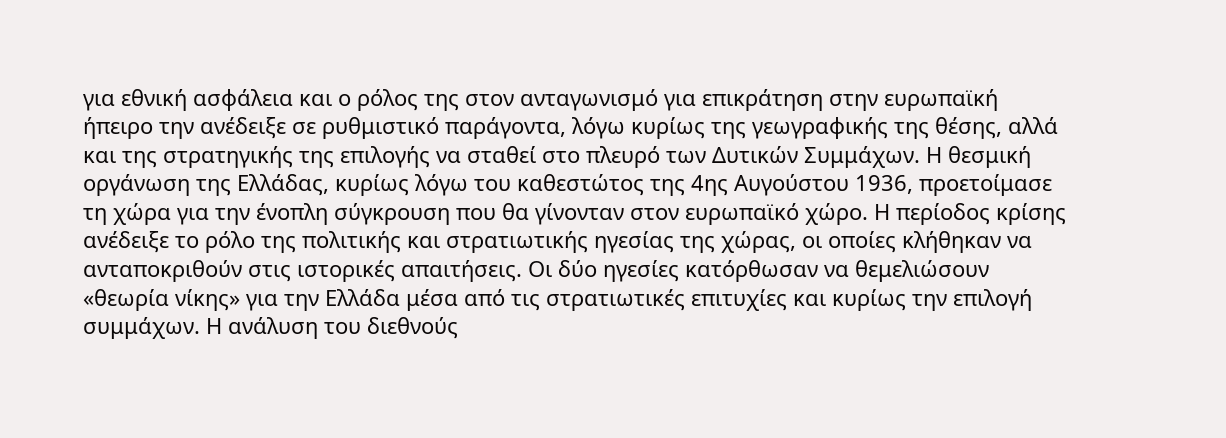για εθνική ασφάλεια και ο ρόλος της στον ανταγωνισμό για επικράτηση στην ευρωπαϊκή ήπειρο την ανέδειξε σε ρυθμιστικό παράγοντα, λόγω κυρίως της γεωγραφικής της θέσης, αλλά και της στρατηγικής της επιλογής να σταθεί στο πλευρό των Δυτικών Συμμάχων. Η θεσμική οργάνωση της Ελλάδας, κυρίως λόγω του καθεστώτος της 4ης Αυγούστου 1936, προετοίμασε τη χώρα για την ένοπλη σύγκρουση που θα γίνονταν στον ευρωπαϊκό χώρο. Η περίοδος κρίσης ανέδειξε το ρόλο της πολιτικής και στρατιωτικής ηγεσίας της χώρας, οι οποίες κλήθηκαν να ανταποκριθούν στις ιστορικές απαιτήσεις. Οι δύο ηγεσίες κατόρθωσαν να θεμελιώσουν «θεωρία νίκης» για την Ελλάδα μέσα από τις στρατιωτικές επιτυχίες και κυρίως την επιλογή συμμάχων. Η ανάλυση του διεθνούς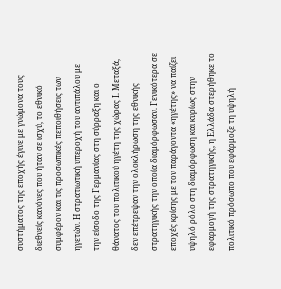συστήματος της εποχής έγινε με γνώμονα τους διεθνείς κανόνες που ήταν σε ισχύ, το εθνικό συμφέρον και τις προσωπικές πεποιθήσεις των ηγετών. Η στρατιωτική υπεροχή του αντιπάλου με την είσοδο της Γερμανίας στη σύρραξη και ο θάνατος του πολιτικού ηγέτη της χώρας Ι. Μεταξά, δεν επέτρεψαν την ολοκλήρωση της εθνικής στρατηγικής την οποία διαμόρφωσαν. Γενικότερα σε εποχές κρίσης με τον παράγοντα «ηγέτης» να παίζει υψηλό ρόλο στη διαμόρφωση και κυρίως στην εφαρμογή της στρατηγικής, η Ελλάδα στερήθηκε το πολιτικό πρόσωπο που εφάρμοζε τη υψηλή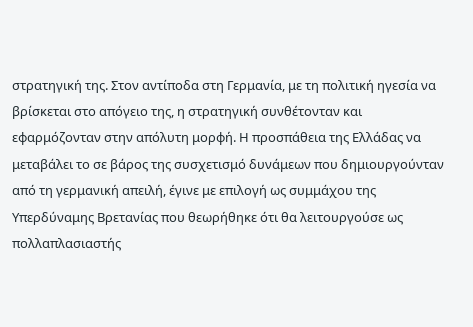στρατηγική της. Στον αντίποδα στη Γερμανία, με τη πολιτική ηγεσία να βρίσκεται στο απόγειο της, η στρατηγική συνθέτονταν και εφαρμόζονταν στην απόλυτη μορφή. Η προσπάθεια της Ελλάδας να μεταβάλει το σε βάρος της συσχετισμό δυνάμεων που δημιουργούνταν από τη γερμανική απειλή, έγινε με επιλογή ως συμμάχου της Υπερδύναμης Βρετανίας που θεωρήθηκε ότι θα λειτουργούσε ως πολλαπλασιαστής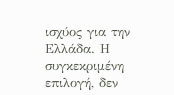ισχύος για την Ελλάδα. Η συγκεκριμένη επιλογή, δεν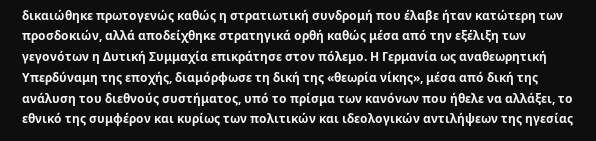δικαιώθηκε πρωτογενώς καθώς η στρατιωτική συνδρομή που έλαβε ήταν κατώτερη των προσδοκιών, αλλά αποδείχθηκε στρατηγικά ορθή καθώς μέσα από την εξέλιξη των γεγονότων η Δυτική Συμμαχία επικράτησε στον πόλεμο. Η Γερμανία ως αναθεωρητική Υπερδύναμη της εποχής, διαμόρφωσε τη δική της «θεωρία νίκης», μέσα από δική της ανάλυση του διεθνούς συστήματος, υπό το πρίσμα των κανόνων που ήθελε να αλλάξει, το εθνικό της συμφέρον και κυρίως των πολιτικών και ιδεολογικών αντιλήψεων της ηγεσίας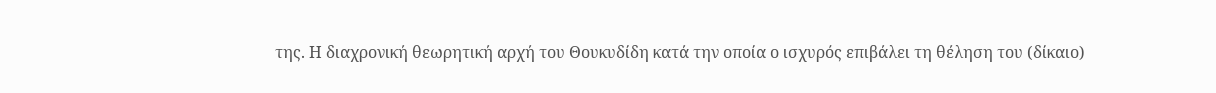της. Η διαχρονική θεωρητική αρχή του Θουκυδίδη κατά την οποία ο ισχυρός επιβάλει τη θέληση του (δίκαιο)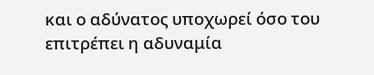και ο αδύνατος υποχωρεί όσο του επιτρέπει η αδυναμία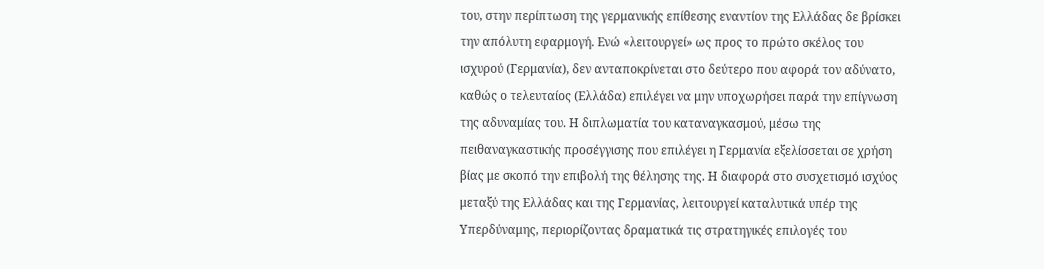του, στην περίπτωση της γερμανικής επίθεσης εναντίον της Ελλάδας δε βρίσκει την απόλυτη εφαρμογή. Ενώ «λειτουργεί» ως προς το πρώτο σκέλος του ισχυρού (Γερμανία), δεν ανταποκρίνεται στο δεύτερο που αφορά τον αδύνατο, καθώς ο τελευταίος (Ελλάδα) επιλέγει να μην υποχωρήσει παρά την επίγνωση της αδυναμίας του. Η διπλωματία του καταναγκασμού, μέσω της πειθαναγκαστικής προσέγγισης που επιλέγει η Γερμανία εξελίσσεται σε χρήση βίας με σκοπό την επιβολή της θέλησης της. Η διαφορά στο συσχετισμό ισχύος μεταξύ της Ελλάδας και της Γερμανίας, λειτουργεί καταλυτικά υπέρ της Υπερδύναμης, περιορίζοντας δραματικά τις στρατηγικές επιλογές του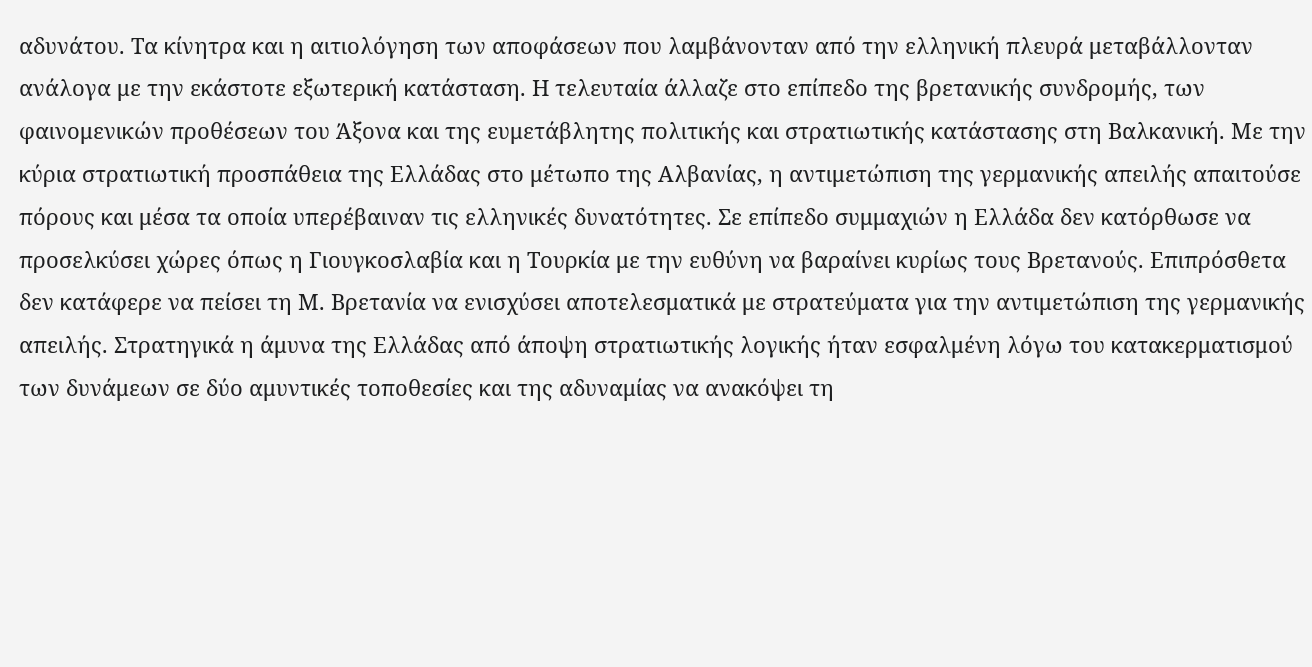αδυνάτου. Τα κίνητρα και η αιτιολόγηση των αποφάσεων που λαμβάνονταν από την ελληνική πλευρά μεταβάλλονταν ανάλογα με την εκάστοτε εξωτερική κατάσταση. Η τελευταία άλλαζε στο επίπεδο της βρετανικής συνδρομής, των φαινομενικών προθέσεων του Άξονα και της ευμετάβλητης πολιτικής και στρατιωτικής κατάστασης στη Βαλκανική. Με την κύρια στρατιωτική προσπάθεια της Ελλάδας στο μέτωπο της Αλβανίας, η αντιμετώπιση της γερμανικής απειλής απαιτούσε πόρους και μέσα τα οποία υπερέβαιναν τις ελληνικές δυνατότητες. Σε επίπεδο συμμαχιών η Ελλάδα δεν κατόρθωσε να προσελκύσει χώρες όπως η Γιουγκοσλαβία και η Τουρκία με την ευθύνη να βαραίνει κυρίως τους Βρετανούς. Επιπρόσθετα δεν κατάφερε να πείσει τη Μ. Βρετανία να ενισχύσει αποτελεσματικά με στρατεύματα για την αντιμετώπιση της γερμανικής απειλής. Στρατηγικά η άμυνα της Ελλάδας από άποψη στρατιωτικής λογικής ήταν εσφαλμένη λόγω του κατακερματισμού των δυνάμεων σε δύο αμυντικές τοποθεσίες και της αδυναμίας να ανακόψει τη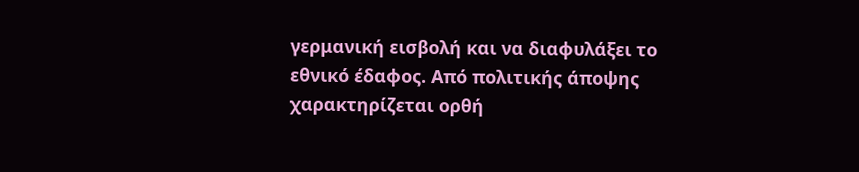γερμανική εισβολή και να διαφυλάξει το εθνικό έδαφος. Από πολιτικής άποψης χαρακτηρίζεται ορθή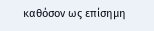καθόσον ως επίσημη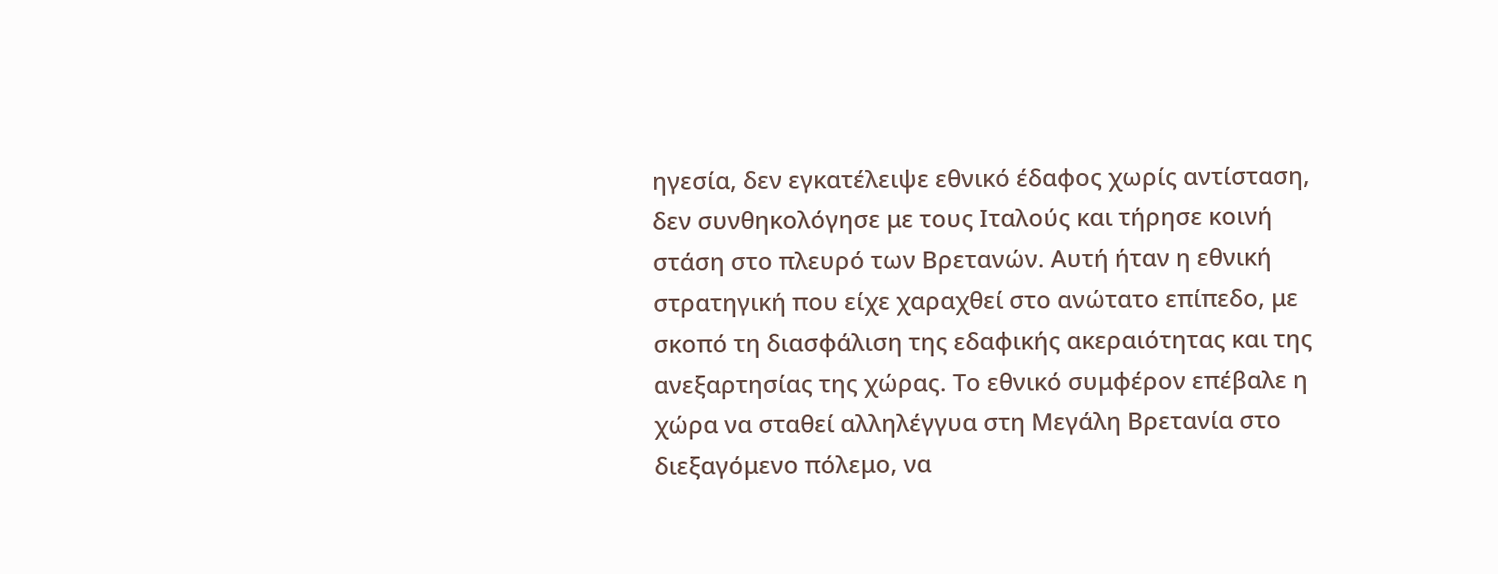ηγεσία, δεν εγκατέλειψε εθνικό έδαφος χωρίς αντίσταση, δεν συνθηκολόγησε με τους Ιταλούς και τήρησε κοινή στάση στο πλευρό των Βρετανών. Αυτή ήταν η εθνική στρατηγική που είχε χαραχθεί στο ανώτατο επίπεδο, με σκοπό τη διασφάλιση της εδαφικής ακεραιότητας και της ανεξαρτησίας της χώρας. Το εθνικό συμφέρον επέβαλε η χώρα να σταθεί αλληλέγγυα στη Μεγάλη Βρετανία στο διεξαγόμενο πόλεμο, να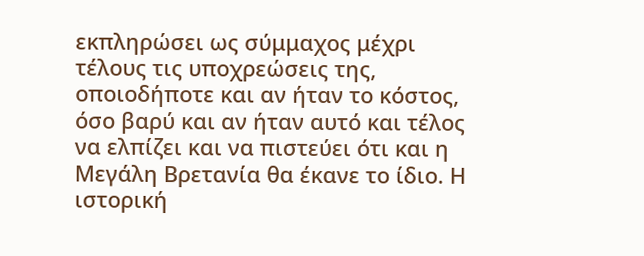εκπληρώσει ως σύμμαχος μέχρι τέλους τις υποχρεώσεις της, οποιοδήποτε και αν ήταν το κόστος, όσο βαρύ και αν ήταν αυτό και τέλος να ελπίζει και να πιστεύει ότι και η Μεγάλη Βρετανία θα έκανε το ίδιο. Η ιστορική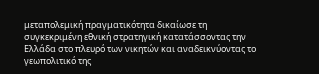μεταπολεμική πραγματικότητα δικαίωσε τη συγκεκριμένη εθνική στρατηγική κατατάσσοντας την Ελλάδα στο πλευρό των νικητών και αναδεικνύοντας το γεωπολιτικό της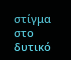στίγμα στο δυτικό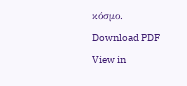κόσμο.
Download PDF
View in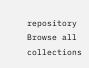repository
Browse all collections